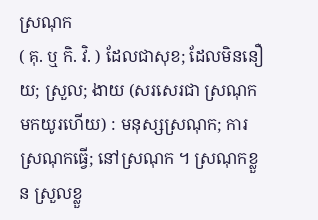ស្រណុក
( គុ. ឬ កិ. វិ. ) ដែលជាសុខ; ដែលមិននឿយ; ស្រួល; ងាយ (សរសេរជា ស្រណុក មកយូរហើយ) : មនុស្សស្រណុក; ការស្រណុកធ្វើ; នៅស្រណុក ។ ស្រណុកខ្លួន ស្រួលខ្លួ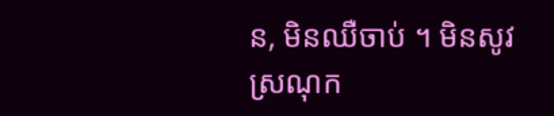ន, មិនឈឺចាប់ ។ មិនសូវស្រណុក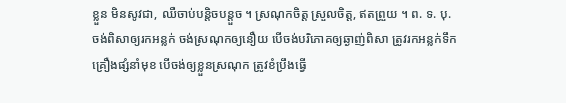ខ្លួន មិនសូវជា, ឈឺចាប់បន្តិចបន្តួច ។ ស្រណុកចិត្ត ស្រួលចិត្ត, ឥតព្រួយ ។ ព. ទ. បុ. ចង់ពិសាឲ្យរកអន្លក់ ចង់ស្រណុកឲ្យនឿយ បើចង់បរិភោគឲ្យឆ្ងាញ់ពិសា ត្រូវរកអន្លក់ទឹកគ្រឿងផ្សំនាំមុខ បើចង់ឲ្យខ្លួនស្រណុក ត្រូវខំប្រឹងធ្វើ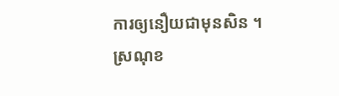ការឲ្យនឿយជាមុនសិន ។ ស្រណុខ